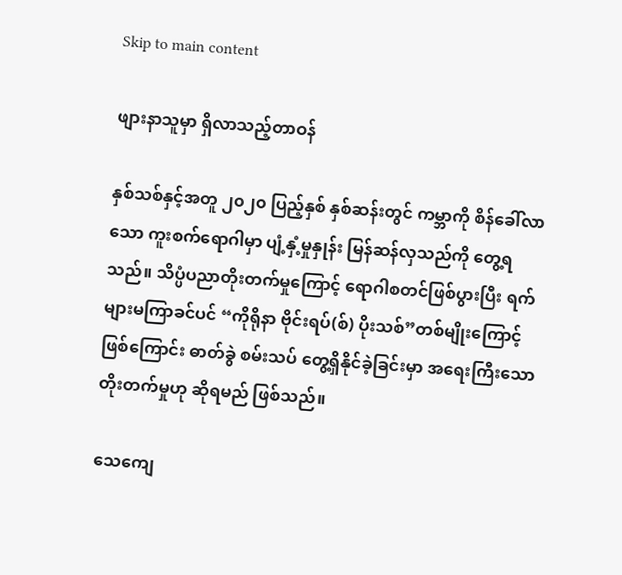Skip to main content

ဖျားနာသူမှာ ရှိလာသည့်တာဝန်

နှစ်သစ်နှင့်အတူ ၂၀၂၀ ပြည့်နှစ် နှစ်ဆန်းတွင် ကမ္ဘာကို စိန်ခေါ်လာသော ကူးစက်ရောဂါမှာ ပျံ့နှံ့မှုနှုန်း မြန်ဆန်လှသည်ကို တွေ့ရသည်။ သိပ္ပံပညာတိုးတက်မှုကြောင့် ရောဂါစတင်ဖြစ်ပွားပြီး ရက်များမကြာခင်ပင် “ကိုရိုနာ ဗိုင်းရပ်(စ်) ပိုးသစ်”တစ်မျိုးကြောင့်ဖြစ်ကြောင်း ဓာတ်ခွဲ စမ်းသပ် တွေ့ရှိနိုင်ခဲ့ခြင်းမှာ အရေးကြီးသော တိုးတက်မှုဟု ဆိုရမည် ဖြစ်သည်။

သေကျေ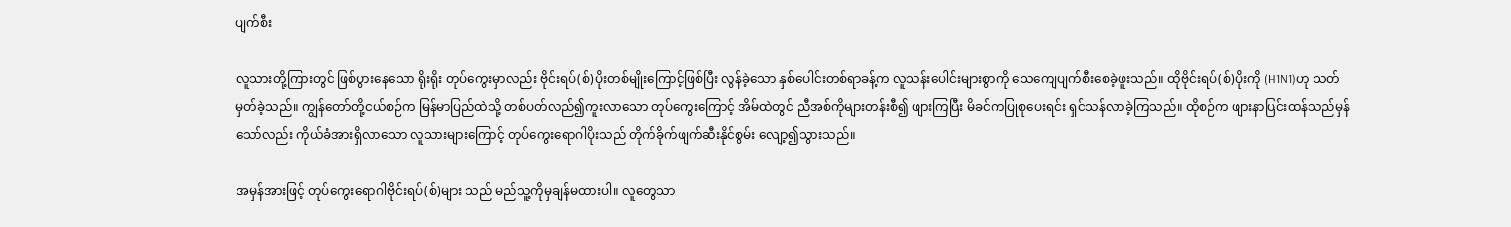ပျက်စီး

လူသားတို့ကြားတွင် ဖြစ်ပွားနေသော ရိုးရိုး တုပ်ကွေးမှာလည်း ဗိုင်းရပ်(စ်)ပိုးတစ်မျိုးကြောင့်ဖြစ်ပြီး လွန်ခဲ့သော နှစ်ပေါင်းတစ်ရာခန့်က လူသန်းပေါင်းများစွာကို သေကျေပျက်စီးစေခဲ့ဖူးသည်။ ထိုဗိုင်းရပ်(စ်)ပိုးကို (H1N1)ဟု သတ်မှတ်ခဲ့သည်။ ကျွန်တော်တို့ငယ်စဉ်က မြန်မာပြည်ထဲသို့ တစ်ပတ်လည်၍ကူးလာသော တုပ်ကွေးကြောင့် အိမ်ထဲတွင် ညီအစ်ကိုများတန်းစီ၍ ဖျားကြပြီး မိခင်ကပြုစုပေးရင်း ရှင်သန်လာခဲ့ကြသည်။ ထိုစဉ်က ဖျားနာပြင်းထန်သည်မှန်သော်လည်း ကိုယ်ခံအားရှိလာသော လူသားများကြောင့် တုပ်ကွေးရောဂါပိုးသည် တိုက်ခိုက်ဖျက်ဆီးနိုင်စွမ်း လျော့၍သွားသည်။

အမှန်အားဖြင့် တုပ်ကွေးရောဂါဗိုင်းရပ်(စ်)များ သည် မည်သူ့ကိုမှချန်မထားပါ။ လူတွေသာ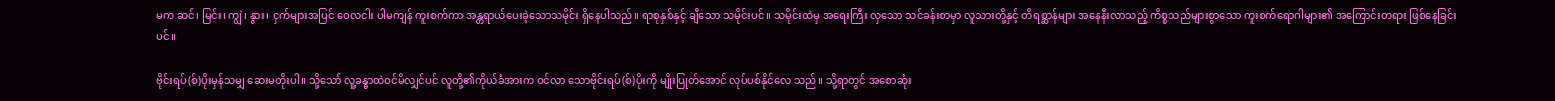မက ဆင်၊ မြင်း၊ ကျွဲ၊ နွား၊ ငှက်များအပြင် ဝေလငါး ပါမကျန် ကူးစက်ကာ အန္တရာယ်ပေးခဲ့သောသမိုင်း ရှိနေပါသည်။ ရာစုနှစ်နှင့် ချီသော သမိုင်းပင်။ သမိုင်းထဲမှ အရေးကြီး လှသော သင်ခန်းစာမှာ လူသားတို့နှင့် တိရစ္ဆာန်များ အနေနီးလာသည့် ကိစ္စသည်များစွာသော ကူးစက်ရောဂါများ၏ အကြောင်းတရား ဖြစ်နေခြင်းပင်။

ဗိုင်းရပ်(စ်)ပိုးမှန်သမျှ ဆေးမတိုးပါ။ သို့သော် လူ့ခန္ဓာထဲဝင်မိလျှင်ပင် လူတို့၏ကိုယ်ခံအားက ဝင်လာ သောဗိုင်းရပ်(စ်)ပိုးကို မျိုးပြုတ်အောင် လုပ်ပစ်နိုင်လေ သည်။ သို့ရာတွင် အစောဆုံး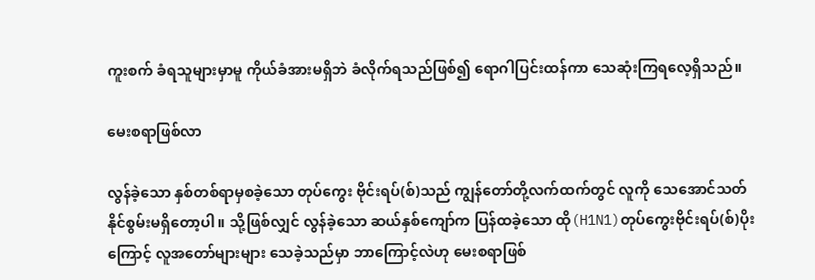ကူးစက် ခံရသူများမှာမူ ကိုယ်ခံအားမရှိဘဲ ခံလိုက်ရသည်ဖြစ်၍ ရောဂါပြင်းထန်ကာ သေဆုံးကြရလေ့ရှိသည်။

မေးစရာဖြစ်လာ

လွန်ခဲ့သော နှစ်တစ်ရာမှစခဲ့သော တုပ်ကွေး ဗိုင်းရပ်(စ်)သည် ကျွန်တော်တို့လက်ထက်တွင် လူကို သေအောင်သတ်နိုင်စွမ်းမရှိတော့ပါ။ သို့ဖြစ်လျှင် လွန်ခဲ့သော ဆယ်နှစ်ကျော်က ပြန်ထခဲ့သော ထို(H1N1)တုပ်ကွေးဗိုင်းရပ်(စ်)ပိုးကြောင့် လူအတော်များများ သေခဲ့သည်မှာ ဘာကြောင့်လဲဟု မေးစရာဖြစ်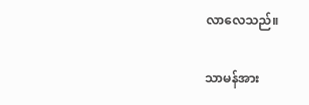လာလေသည်။

သာမန်အား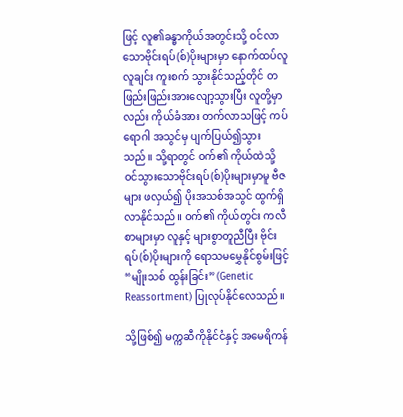ဖြင့် လူ၏ခန္ဓာကိုယ်အတွင်းသို့ ဝင်လာ သောဗိုင်းရပ်(စ်)ပိုးများမှာ နောက်ထပ်လူလူချင်း ကူးစက် သွားနိုင်သည့်တိုင် တဖြည်းဖြည်းအားလျော့သွားပြီး လူတို့မှာလည်း ကိုယ်ခံအား တက်လာသဖြင့် ကပ်ရောဂါ အသွင်မှ ပျက်ပြယ်၍သွားသည်။ သို့ရာတွင် ဝက်၏ ကိုယ်ထဲသို့ ဝင်သွားသောဗိုင်းရပ်(စ်)ပိုးများမှာမူ ဗီဇများ ဖလှယ်၍ ပိုးအသစ်အသွင် ထွက်ရှိလာနိုင်သည်။ ဝက်၏ ကိုယ်တွင်း ကလီစာများမှာ လူနှင့် များစွာတူညီပြီး ဗိုင်းရပ်(စ်)ပိုးများကို ရောသမမွှေနိုင်စွမ်းဖြင့် “မျိုးသစ် ထွန်းခြင်း” (Genetic Reassortment) ပြုလုပ်နိုင်လေသည်။

သို့ဖြစ်၍ မက္ကဆီကိုနိုင်ငံနှင့် အမေရိကန်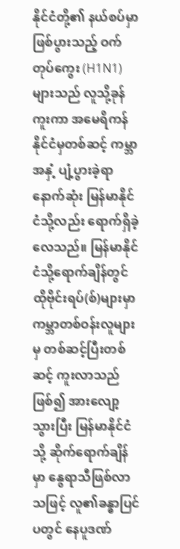နိုင်ငံတို့၏ နယ်စပ်မှာဖြစ်ပွားသည့် ဝက်တုပ်ကွေး (H1N1)များသည် လူသို့ခုန်ကူးကာ အမေရိကန်နိုင်ငံမှတစ်ဆင့် ကမ္ဘာအနှံ့ ပျံ့ပွားခဲ့ရာ နောက်ဆုံး မြန်မာနိုင်ငံသို့လည်း ရောက်ရှိခဲ့လေသည်။ မြန်မာနိုင်ငံသို့ရောက်ချိန်တွင် ထိုဗိုင်းရပ်(စ်)များမှာ ကမ္ဘာတစ်ဝန်းလူများမှ တစ်ဆင့်ပြီးတစ်ဆင့် ကူးလာသည် ဖြစ်၍ အားလျော့သွားပြီး မြန်မာနိုင်ငံသို့ ဆိုက်ရောက်ချိန်မှာ နွေရာသီဖြစ်လာသဖြင့် လူ၏ခန္ဓာပြင်ပတွင် နေပူဒဏ်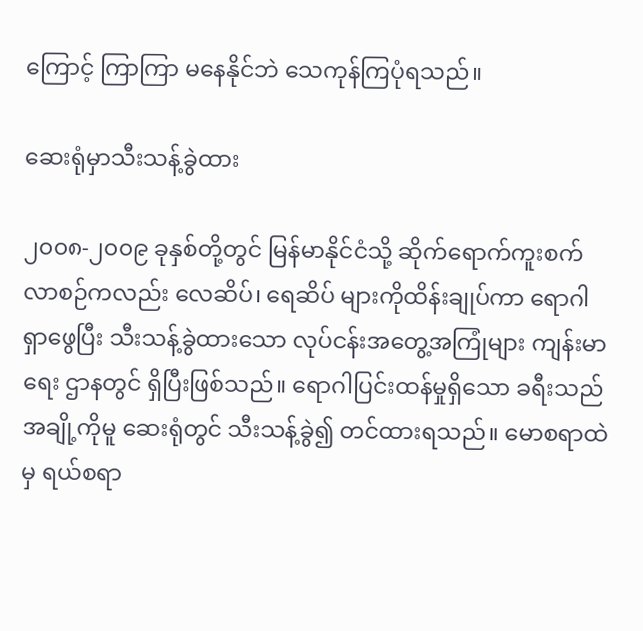ကြောင့် ကြာကြာ မနေနိုင်ဘဲ သေကုန်ကြပုံရသည်။

ဆေးရုံမှာသီးသန့်ခွဲထား

၂၀၀၈-၂၀၀၉ ခုနှစ်တို့တွင် မြန်မာနိုင်ငံသို့ ဆိုက်ရောက်ကူးစက်လာစဉ်ကလည်း လေဆိပ်၊ ရေဆိပ် များကိုထိန်းချုပ်ကာ ရောဂါရှာဖွေပြီး သီးသန့်ခွဲထားသော လုပ်ငန်းအတွေ့အကြုံများ ကျန်းမာရေး ဌာနတွင် ရှိပြီးဖြစ်သည်။ ရောဂါပြင်းထန်မှုရှိသော ခရီးသည်အချို့ကိုမူ ဆေးရုံတွင် သီးသန့်ခွဲ၍ တင်ထားရသည်။ မောစရာထဲမှ ရယ်စရာ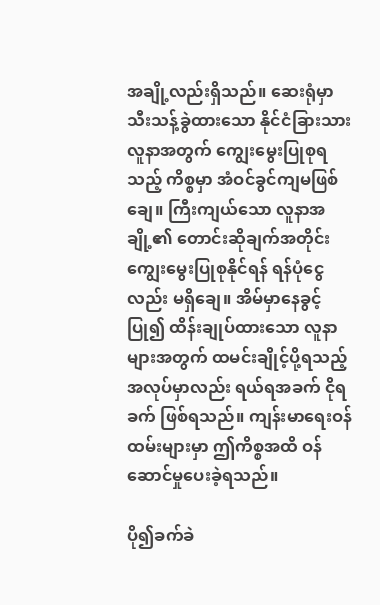အချို့လည်းရှိသည်။ ဆေးရုံမှာ သီးသန့်ခွဲထားသော နိုင်ငံခြားသားလူနာအတွက် ကျွေးမွေးပြုစုရသည့် ကိစ္စမှာ အံဝင်ခွင်ကျမဖြစ်ချေ။ ကြီးကျယ်သော လူနာအချို့၏ တောင်းဆိုချက်အတိုင်း ကျွေးမွေးပြုစုနိုင်ရန် ရန်ပုံငွေလည်း မရှိချေ။ အိမ်မှာနေခွင့် ပြု၍ ထိန်းချုပ်ထားသော လူနာများအတွက် ထမင်းချိုင့်ပို့ရသည့် အလုပ်မှာလည်း ရယ်ရအခက် ငိုရခက် ဖြစ်ရသည်။ ကျန်းမာရေးဝန်ထမ်းများမှာ ဤကိစ္စအထိ ဝန်ဆောင်မှုပေးခဲ့ရသည်။

ပို၍ခက်ခဲ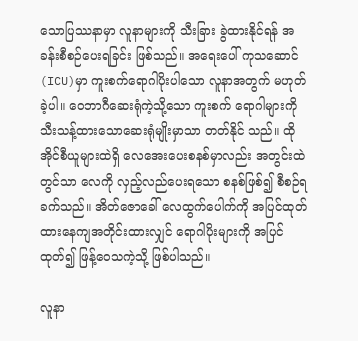သောပြဿနာမှာ လူနာများကို သီးခြား ခွဲထားနိုင်ရန် အခန်းစီစဉ်ပေးရခြင်း ဖြစ်သည်။ အရေးပေါ် ကုသဆောင်(ICU)မှာ ကူးစက်ရောဂါပိုးပါသော လူနာအတွက် မဟုတ်ခဲ့ပါ။ ဝေဘာဂီဆေးရုံကဲ့သို့သော ကူးစက် ရောဂါများကို သီးသန့်ထားသောဆေးရုံမျိုးမှာသာ တတ်နိုင် သည်။ ထိုအိုင်စီယူများထဲရှိ လေအေးပေးစနစ်မှာလည်း အတွင်းထဲတွင်သာ လေကို လှည့်လည်ပေးရသော စနစ်ဖြစ်၍ စီစဉ်ရခက်သည်။ အိတ်ဇောခေါ် လေထွက်ပေါက်ကို အပြင်ထုတ်ထားနေကျအတိုင်းထားလျှင် ရောဂါပိုးများကို အပြင်ထုတ်၍ ဖြန့်ဝေသကဲ့သို့ ဖြစ်ပါသည်။

လူနာ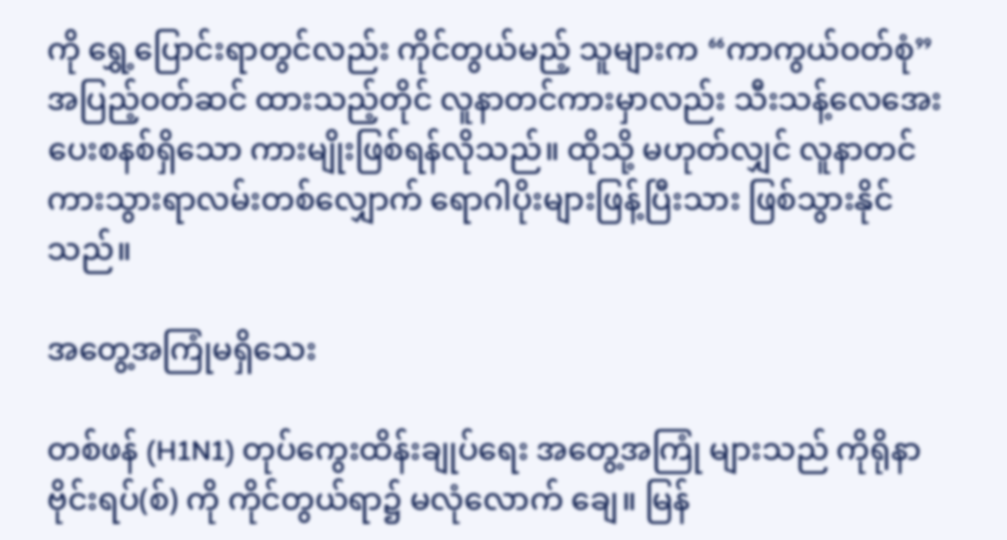ကို ရွှေ့ပြောင်းရာတွင်လည်း ကိုင်တွယ်မည့် သူများက “ကာကွယ်ဝတ်စုံ” အပြည့်ဝတ်ဆင် ထားသည့်တိုင် လူနာတင်ကားမှာလည်း သီးသန့်လေအေးပေးစနစ်ရှိသော ကားမျိုးဖြစ်ရန်လိုသည်။ ထိုသို့ မဟုတ်လျှင် လူနာတင် ကားသွားရာလမ်းတစ်လျှောက် ရောဂါပိုးများဖြန့်ပြီးသား ဖြစ်သွားနိုင်သည်။

အတွေ့အကြုံမရှိသေး

တစ်ဖန် (H1N1) တုပ်ကွေးထိန်းချုပ်ရေး အတွေ့အကြုံ များသည် ကိုရိုနာဗိုင်းရပ်(စ်) ကို ကိုင်တွယ်ရာ၌ မလုံလောက် ချေ။ မြန်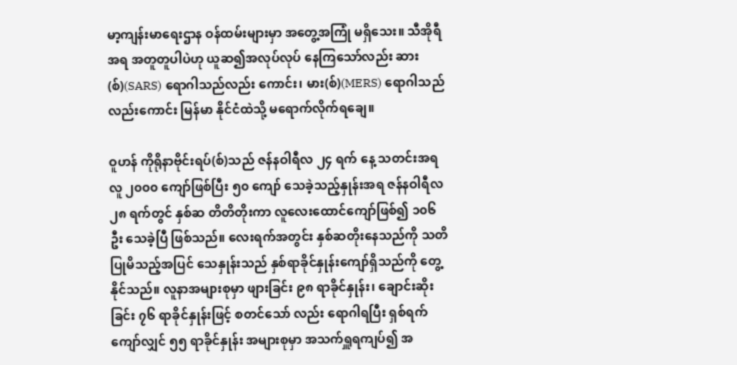မာ့ကျန်းမာရေးဌာန ဝန်ထမ်းများမှာ အတွေ့အကြုံ မရှိသေး။ သီအိုရီအရ အတူတူပါပဲဟု ယူဆ၍အလုပ်လုပ် နေကြသော်လည်း ဆား(စ်)(SARS) ရောဂါသည်လည်း ကောင်း၊ မား(စ်)(MERS) ရောဂါသည်လည်းကောင်း မြန်မာ နိုင်ငံထဲသို့ မရောက်လိုက်ရချေ။

ဝူဟန် ကိုရိုနာဗိုင်းရပ်(စ်)သည် ဇန်နဝါရီလ ၂၄ ရက် နေ့ သတင်းအရ လူ ၂၀၀၀ ကျော်ဖြစ်ပြီး ၅၀ ကျော် သေခဲ့သည့်နှုန်းအရ ဇန်နဝါရီလ ၂၈ ရက်တွင် နှစ်ဆ တိတိတိုးကာ လူလေးထောင်ကျော်ဖြစ်၍ ၁၀၆ ဦး သေခဲ့ပြီ ဖြစ်သည်။ လေးရက်အတွင်း နှစ်ဆတိုးနေသည်ကို သတိ ပြုမိသည့်အပြင် သေနှုန်းသည် နှစ်ရာခိုင်နှုန်းကျော်ရှိသည်ကို တွေ့နိုင်သည်။ လူနာအများစုမှာ ဖျားခြင်း ၉၈ ရာခိုင်နှုန်း၊ ချောင်းဆိုးခြင်း ၇၆ ရာခိုင်နှုန်းဖြင့် စတင်သော် လည်း ရောဂါရပြီး ရှစ်ရက်ကျော်လျှင် ၅၅ ရာခိုင်နှုန်း အများစုမှာ အသက်ရှူရကျပ်၍ အ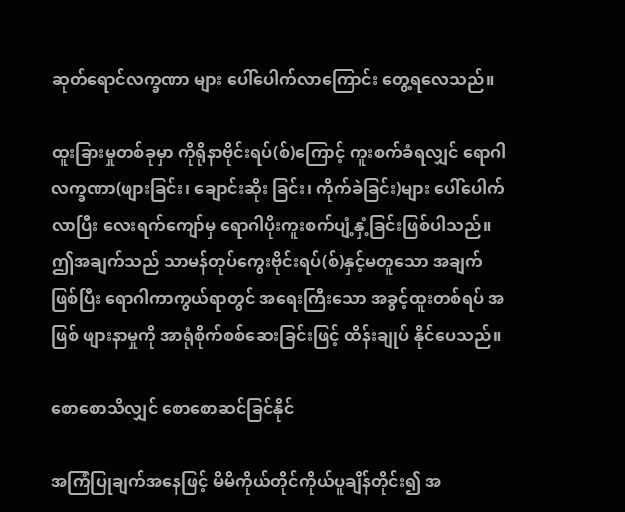ဆုတ်ရောင်လက္ခဏာ များ ပေါ်ပေါက်လာကြောင်း တွေ့ရလေသည်။

ထူးခြားမှုတစ်ခုမှာ ကိုရိုနာဗိုင်းရပ်(စ်)ကြောင့် ကူးစက်ခံရလျှင် ရောဂါလက္ခဏာ(ဖျားခြင်း၊ ချောင်းဆိုး ခြင်း၊ ကိုက်ခဲခြင်း)များ ပေါ်ပေါက်လာပြီး လေးရက်ကျော်မှ ရောဂါပိုးကူးစက်ပျံ့နှံ့ခြင်းဖြစ်ပါသည်။ ဤအချက်သည် သာမန်တုပ်ကွေးဗိုင်းရပ်(စ်)နှင့်မတူသော အချက်ဖြစ်ပြီး ရောဂါကာကွယ်ရာတွင် အရေးကြီးသော အခွင့်ထူးတစ်ရပ် အဖြစ် ဖျားနာမှုကို အာရုံစိုက်စစ်ဆေးခြင်းဖြင့် ထိန်းချုပ် နိုင်ပေသည်။

စောစောသိလျှင် စောစောဆင်ခြင်နိုင်

အကြံပြုချက်အနေဖြင့် မိမိကိုယ်တိုင်ကိုယ်ပူချိန်တိုင်း၍ အ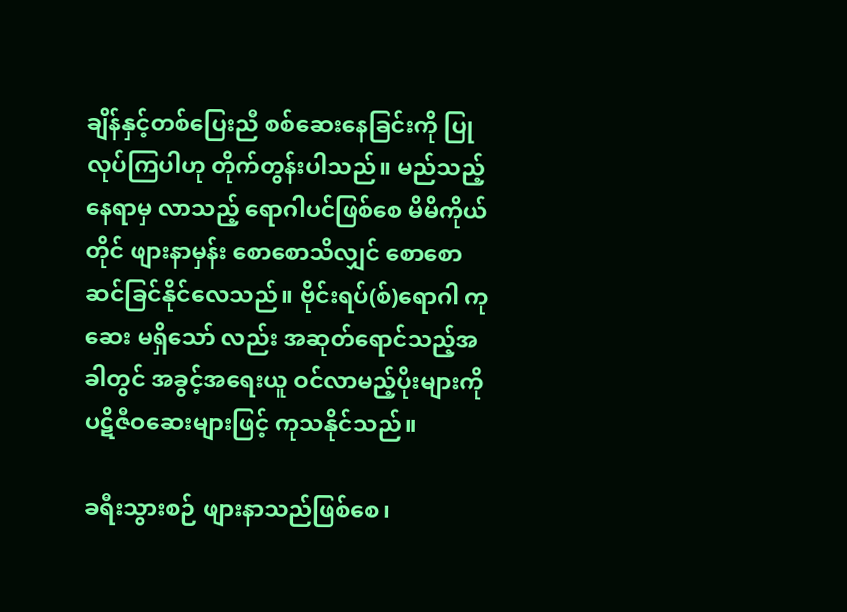ချိန်နှင့်တစ်ပြေးညီ စစ်ဆေးနေခြင်းကို ပြုလုပ်ကြပါဟု တိုက်တွန်းပါသည်။ မည်သည့်နေရာမှ လာသည့် ရောဂါပင်ဖြစ်စေ မိမိကိုယ်တိုင် ဖျားနာမှန်း စောစောသိလျှင် စောစောဆင်ခြင်နိုင်လေသည်။ ဗိုင်းရပ်(စ်)ရောဂါ ကုဆေး မရှိသော် လည်း အဆုတ်ရောင်သည့်အခါတွင် အခွင့်အရေးယူ ဝင်လာမည့်ပိုးများကို ပဋိဇီဝဆေးများဖြင့် ကုသနိုင်သည်။

ခရီးသွားစဉ် ဖျားနာသည်ဖြစ်စေ၊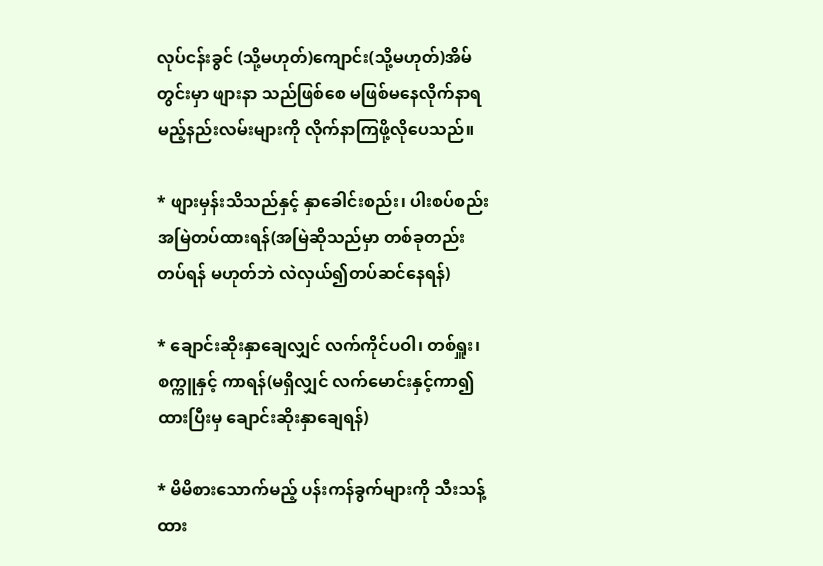လုပ်ငန်းခွင် (သို့မဟုတ်)ကျောင်း(သို့မဟုတ်)အိမ်တွင်းမှာ ဖျားနာ သည်ဖြစ်စေ မဖြစ်မနေလိုက်နာရမည့်နည်းလမ်းများကို လိုက်နာကြဖို့လိုပေသည်။

* ဖျားမှန်းသိသည်နှင့် နှာခေါင်းစည်း၊ ပါးစပ်စည်း အမြဲတပ်ထားရန်(အမြဲဆိုသည်မှာ တစ်ခုတည်း တပ်ရန် မဟုတ်ဘဲ လဲလှယ်၍တပ်ဆင်နေရန်)

* ချောင်းဆိုးနှာချေလျှင် လက်ကိုင်ပဝါ၊ တစ်ရှူး၊ စက္ကူနှင့် ကာရန်(မရှိလျှင် လက်မောင်းနှင့်ကာ၍ ထားပြီးမှ ချောင်းဆိုးနှာချေရန်)

* မိမိစားသောက်မည့် ပန်းကန်ခွက်များကို သီးသန့်ထား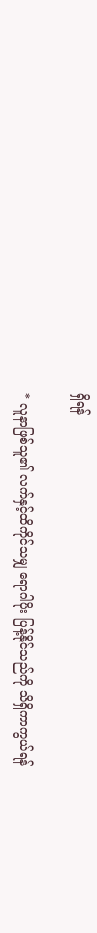ရှိရန်

* လူနာဖြစ်သူ၏ လက်နှင့်ထိကိုင်သမျှ ရောဂါပိုး ပြန့်နိုင်သည်ကို သိရှိကာကွယ်ရန်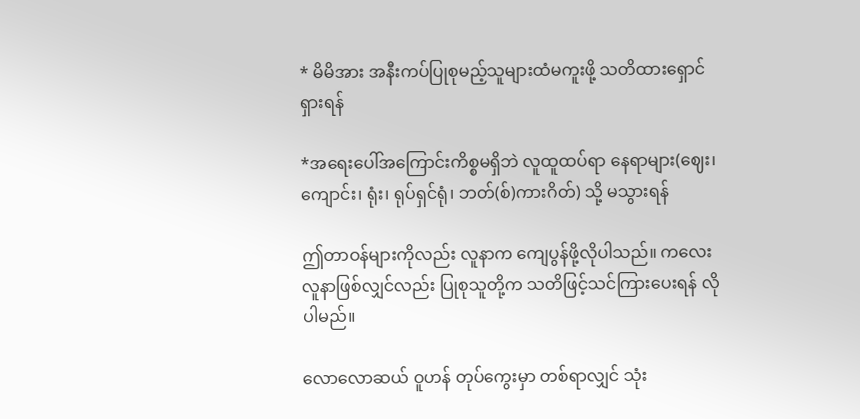* မိမိအား အနီးကပ်ပြုစုမည့်သူများထံမကူးဖို့ သတိထားရှောင်ရှားရန်

*အရေးပေါ်အကြောင်းကိစ္စမရှိဘဲ လူထူထပ်ရာ နေရာများ(ဈေး၊ ကျောင်း၊ ရုံး၊ ရုပ်ရှင်ရုံ၊ ဘတ်(စ်)ကားဂိတ်) သို့ မသွားရန်

ဤတာဝန်များကိုလည်း လူနာက ကျေပွန်ဖို့လိုပါသည်။ ကလေးလူနာဖြစ်လျှင်လည်း ပြုစုသူတို့က သတိဖြင့်သင်ကြားပေးရန် လိုပါမည်။

လောလောဆယ် ဝူဟန် တုပ်ကွေးမှာ တစ်ရာလျှင် သုံး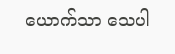ယောက်သာ သေပါ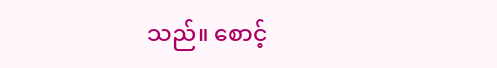သည်။ စောင့်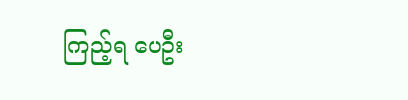ကြည့်ရ ပေဦး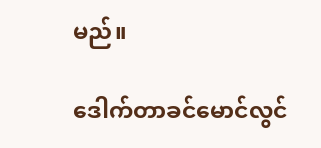မည်။

ဒေါက်တာခင်မောင်လွင်